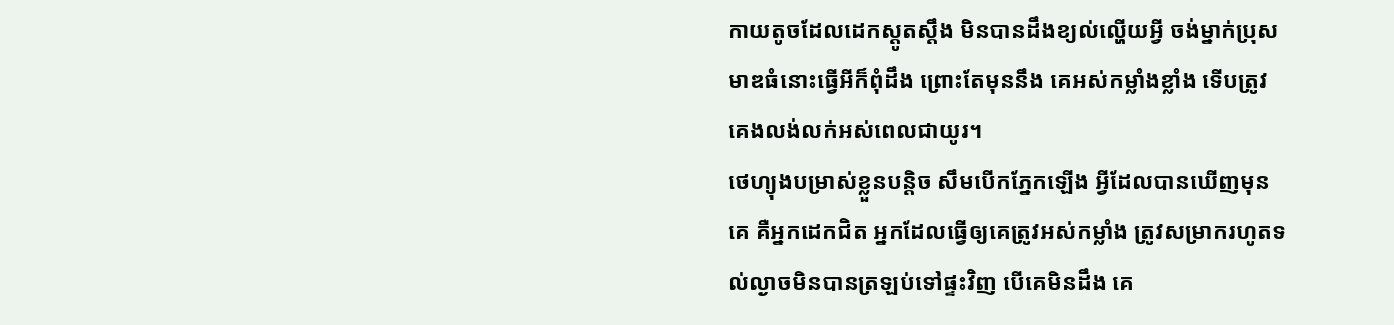កាយតូចដែលដេកស្ដូតស្ដឹង មិនបានដឹងខ្យល់ល្ហើយអ្វី ចង់ម្នាក់ប្រុសមាឌធំនោះធ្វើអីក៏ពុំដឹង ព្រោះតែមុននឹង គេអស់កម្លាំងខ្លាំង ទើបត្រូវគេងលង់លក់អស់ពេលជាយូរ។
ថេហ្យុងបម្រាស់ខ្លួនបន្តិច សឹមបើកភ្នែកឡើង អ្វីដែលបានឃើញមុនគេ គឺអ្នកដេកជិត អ្នកដែលធ្វើឲ្យគេត្រូវអស់កម្លាំង ត្រូវសម្រាករហូតទល់ល្ងាចមិនបានត្រឡប់ទៅផ្ទះវិញ បើគេមិនដឹង គេ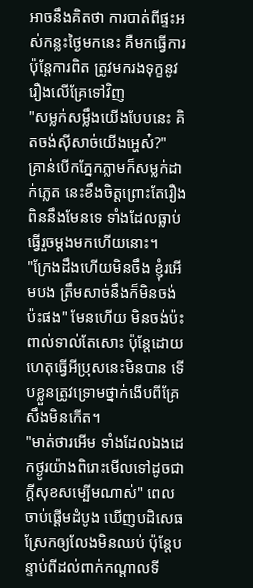អាចនឹងគិតថា ការបាត់ពីផ្ទះអស់កន្លះថ្ងៃមកនេះ គឺមកធ្វើការប៉ុន្តែការពិត ត្រូវមករងទុក្ខនូវរឿងលើគ្រែទៅវិញ
"សម្លក់សម្លឹងយើងបែបនេះ គិតចង់ស៊ីសាច់យើងអ្ហេស៎?" គ្រាន់បើកភ្នែកភ្លាមក៏សម្លក់ដាក់ភ្លេត នេះខឹងចិត្តព្រោះតែរឿងពិននឹងមែនទេ ទាំងដែលធ្លាប់ធ្វើរួចម្ដងមកហើយនោះ។
"ក្រែងដឹងហើយមិនចឹង ខ្ញុំរអើមបង ត្រឹមសាច់នឹងក៏មិនចង់ប៉ះផង" មែនហើយ មិនចង់ប៉ះពាល់ទាល់តែសោះ ប៉ុន្តែដោយហេតុធ្វើអីប្រុសនេះមិនបាន ទើបខ្លួនត្រូវទ្រោមថ្នាក់ងើបពីគ្រែសឹងមិនកើត។
"មាត់ថារអើម ទាំងដែលឯងដេកថ្ងូរយ៉ាងពិរោះមើលទៅដូចជាក្ដីសុខសម្បើមណាស់" ពេលចាប់ផ្ដើមដំបូង ឃើញបដិសេធស្រែកឲ្យលែងមិនឈប់ ប៉ុន្តែបន្ទាប់ពីដល់ពាក់កណ្ដាលទី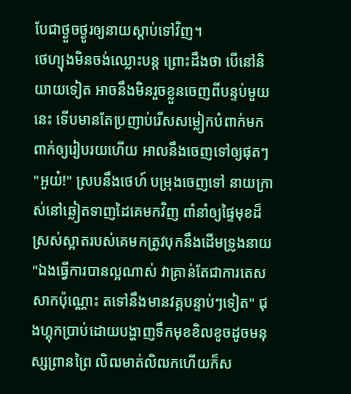បែជាថ្ងួចថ្ងូរឲ្យនាយស្ដាប់ទៅវិញ។
ថេហ្យុងមិនចង់ឈ្លោះបន្ត ព្រោះដឹងថា បើនៅនិយាយទៀត អាចនឹងមិនរួចខ្លួនចេញពីបន្ទប់មួយនេះ ទើបមានតែប្រញាប់រើសសម្លៀកបំពាក់មកពាក់ឲ្យរៀបរយហើយ អាលនឹងចេញទៅឲ្យផុតៗ
"អួយ៎!" ស្របនឹងថេហ៍ បម្រុងចេញទៅ នាយក្រាស់នៅឆ្លៀតទាញដៃគេមកវិញ ពាំនាំឲ្យផ្ទៃមុខដ៏ស្រស់ស្អាតរបស់គេមកត្រូវបុកនឹងដើមទ្រូងនាយ
"ឯងធ្វើការបានល្អណាស់ វាគ្រាន់តែជាការតេសសាកប៉ុណ្ណោះ តទៅនឹងមានវគ្គបន្ទាប់ៗទៀត" ជុងហ្គុកប្រាប់ដោយបង្ហាញទឹកមុខខិលខូចដូចមនុស្សព្រានព្រៃ លិឍមាត់លិឍកហើយក៏ស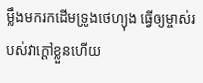ម្លឹងមករកដើមទ្រូងថេហ្យុង ធ្វើឲ្យម្ចាស់របស់វាក្ដៅខ្លួនហើយ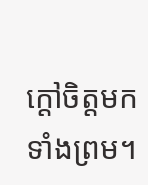ក្ដៅចិត្តមកទាំងព្រម។